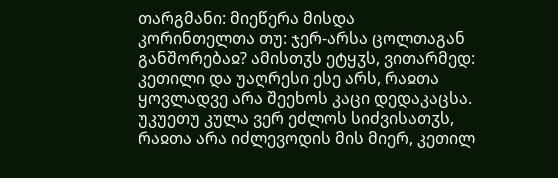თარგმანი: მიეწერა მისდა კორინთელთა თუ: ჯერ-არსა ცოლთაგან განშორებაჲ? ამისთჳს ეტყჳს, ვითარმედ: კეთილი და უაღრესი ესე არს, რაჲთა ყოვლადვე არა შეეხოს კაცი დედაკაცსა. უკუეთუ კულა ვერ ეძლოს სიძვისათჳს, რაჲთა არა იძლევოდის მის მიერ, კეთილ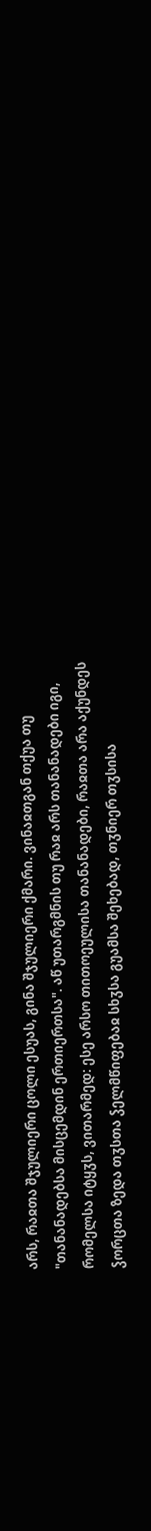არს, რაჲთა შჯულიერი ცოლი ესუას, გინა შჯულიერი ქმარი. ვინაჲთგან თქუა თუ "თანანადებსა მისცემდინ ერთიერთსა". აწ უთარგმნის თუ რაჲ არს თანანადები იგი, რომელსა იტყჳს, ვითარმედ: ესე არსო თითოეულისა თანანადები, რაჲთა არა აქუნდეს ჴორცთა ზედა თჳსთა ჴელმწიფებაჲ სხჳსა გუამსა შეხებად, თჳნიერ თჳსისა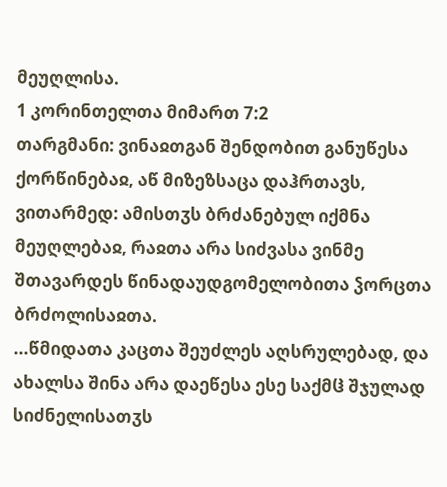მეუღლისა.
1 კორინთელთა მიმართ 7:2
თარგმანი: ვინაჲთგან შენდობით განუწესა ქორწინებაჲ, აწ მიზეზსაცა დაჰრთავს, ვითარმედ: ამისთჳს ბრძანებულ იქმნა მეუღლებაჲ, რაჲთა არა სიძვასა ვინმე შთავარდეს წინადაუდგომელობითა ჴორცთა ბრძოლისაჲთა.
...წმიდათა კაცთა შეუძლეს აღსრულებად, და ახალსა შინა არა დაეწესა ესე საქმჱ შჯულად სიძნელისათჳს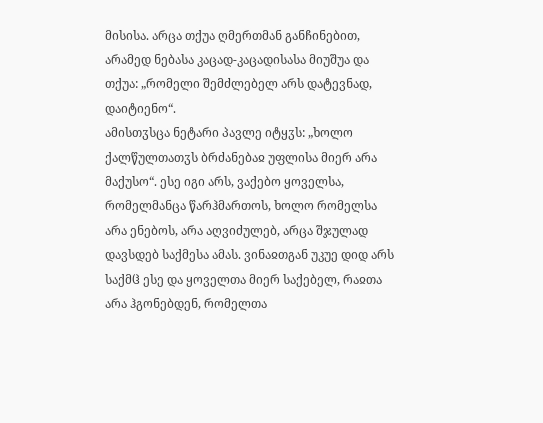მისისა. არცა თქუა ღმერთმან განჩინებით, არამედ ნებასა კაცად-კაცადისასა მიუშუა და თქუა: „რომელი შემძლებელ არს დატევნად, დაიტიენო“.
ამისთჳსცა ნეტარი პავლე იტყჳს: „ხოლო ქალწულთათჳს ბრძანებაჲ უფლისა მიერ არა მაქუსო“. ესე იგი არს, ვაქებო ყოველსა, რომელმანცა წარჰმართოს, ხოლო რომელსა არა ენებოს, არა აღვიძულებ, არცა შჯულად დავსდებ საქმესა ამას. ვინაჲთგან უკუე დიდ არს საქმჱ ესე და ყოველთა მიერ საქებელ, რაჲთა არა ჰგონებდენ, რომელთა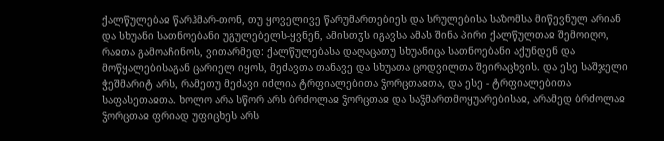ქალწულებაჲ წარჰმარ-თონ, თუ ყოველივე წარუმართებიეს და სრულებისა საზომსა მიწევნულ არიან და სხუანი სათნოებანი უგულებელს-ყვნენ, ამისთჳს იგავსა ამას შინა პირი ქალწულთაჲ შემოიღო, რაჲთა გამოაჩინოს, ვითარმედ: ქალწულებასა დაღაცათუ სხუანიცა სათნოებანი აქუნდენ და მოწყალებისაგან ცარიელ იყოს, მეძავთა თანავე და სხუათა ცოდვილთა შეირაცხვის. და ესე საშჯელი ჭეშმარიტ არს, რამეთუ მეძავი იძლია ტრფიალებითა ჴორცთაჲთა, და ესე - ტრფიალებითა საფასეთაჲთა. ხოლო არა სწორ არს ბრძოლაჲ ჴორცთაჲ და საჴმართმოყუარებისაჲ, არამედ ბრძოლაჲ ჴორცთაჲ ფრიად უფიცხეს არს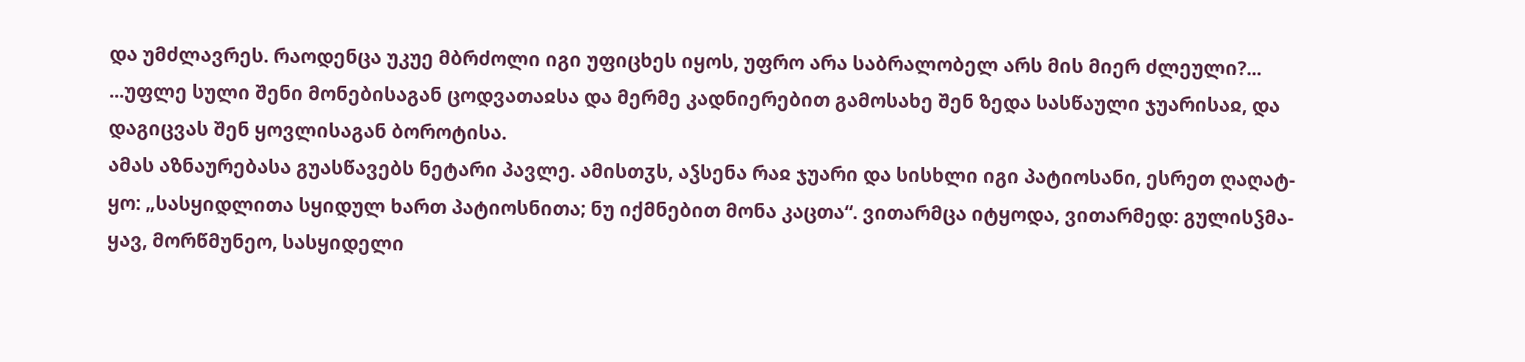და უმძლავრეს. რაოდენცა უკუე მბრძოლი იგი უფიცხეს იყოს, უფრო არა საბრალობელ არს მის მიერ ძლეული?...
...უფლე სული შენი მონებისაგან ცოდვათაჲსა და მერმე კადნიერებით გამოსახე შენ ზედა სასწაული ჯუარისაჲ, და დაგიცვას შენ ყოვლისაგან ბოროტისა.
ამას აზნაურებასა გუასწავებს ნეტარი პავლე. ამისთჳს, აჴსენა რაჲ ჯუარი და სისხლი იგი პატიოსანი, ესრეთ ღაღატ-ყო: „სასყიდლითა სყიდულ ხართ პატიოსნითა; ნუ იქმნებით მონა კაცთა“. ვითარმცა იტყოდა, ვითარმედ: გულისჴმა-ყავ, მორწმუნეო, სასყიდელი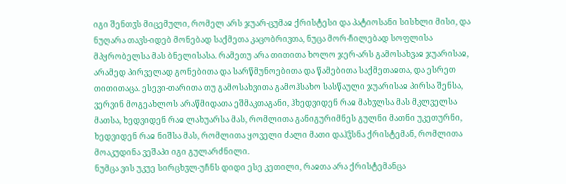იგი შენთჳს მიცემული, რომელ არს ჯუარ-ცუმაჲ ქრისტესი და პატიოსანი სისხლი მისი, და ნუღარა თავს-იდებ მონებად საქმეთა კაცობრივთა, ნუცა მორ-ჩილებად სოფლისა მპყრობელსა მას ბნელისასა. რამეთუ არა თითითა ხოლო ჯერ-არს გამოსახვაჲ ჯუარისაჲ, არამედ პირველად გონებითა და სარწმუნოებითა და წამებითა საქმეთაჲთა, და ესრეთ თითითაცა. ესევი-თარითა თუ გამოსახვითა გამოჰსახო სასწაული ჯუარისაჲ პირსა შენსა, ვერვინ მოგეახლოს არაწმიდათა ეშმაკთაგანი, ჰხედვიდენ რაჲ მახჳლსა მას მკლველსა მათსა, ხედვიდენ რაჲ ლახუარსა მას, რომლითა განიგურიმნეს გულნი მათნი უკეთურნი, ხედვიდენ რაჲ ნიშსა მას, რომლითა ყოველი ძალი მათი დაჰჴსნა ქრისტემან, რომლითა მოაკუდინა ვეშაპი იგი გულარძნილი.
ნუმცა ვის უკუე სირცხჳლ-უჩნს დიდი ესე კეთილი, რაჲთა არა ქრისტემანცა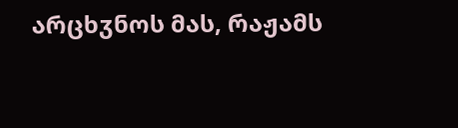არცხჳნოს მას, რაჟამს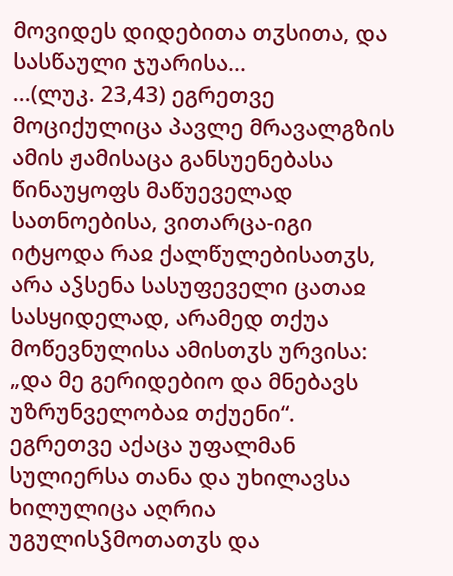მოვიდეს დიდებითა თჳსითა, და სასწაული ჯუარისა...
...(ლუკ. 23,43) ეგრეთვე მოციქულიცა პავლე მრავალგზის ამის ჟამისაცა განსუენებასა წინაუყოფს მაწუეველად სათნოებისა, ვითარცა-იგი იტყოდა რაჲ ქალწულებისათჳს, არა აჴსენა სასუფეველი ცათაჲ სასყიდელად, არამედ თქუა მოწევნულისა ამისთჳს ურვისა: „და მე გერიდებიო და მნებავს უზრუნველობაჲ თქუენი“. ეგრეთვე აქაცა უფალმან სულიერსა თანა და უხილავსა ხილულიცა აღრია უგულისჴმოთათჳს და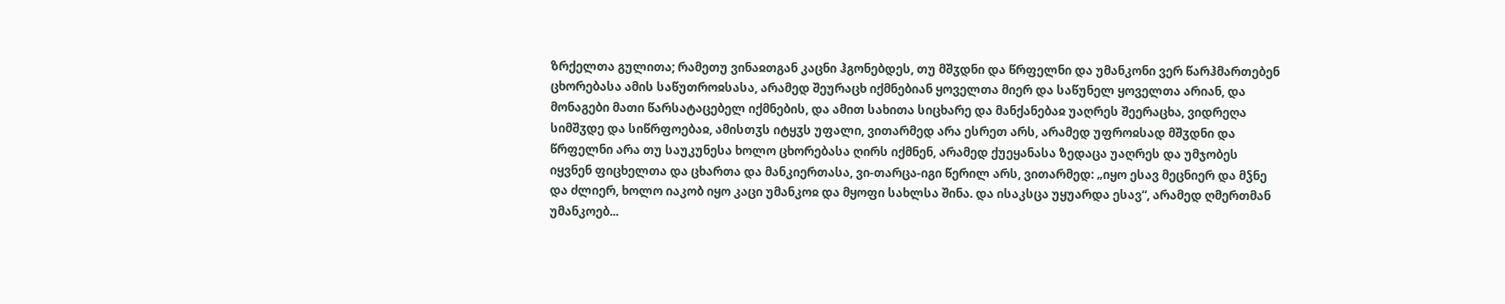ზრქელთა გულითა; რამეთუ ვინაჲთგან კაცნი ჰგონებდეს, თუ მშჳდნი და წრფელნი და უმანკონი ვერ წარჰმართებენ ცხორებასა ამის საწუთროჲსასა, არამედ შეურაცხ იქმნებიან ყოველთა მიერ და საწუნელ ყოველთა არიან, და მონაგები მათი წარსატაცებელ იქმნების, და ამით სახითა სიცხარე და მანქანებაჲ უაღრეს შეერაცხა, ვიდრეღა სიმშჳდე და სიწრფოებაჲ, ამისთჳს იტყჳს უფალი, ვითარმედ არა ესრეთ არს, არამედ უფროჲსად მშჳდნი და წრფელნი არა თუ საუკუნესა ხოლო ცხორებასა ღირს იქმნენ, არამედ ქუეყანასა ზედაცა უაღრეს და უმჯობეს იყვნენ ფიცხელთა და ცხართა და მანკიერთასა, ვი-თარცა-იგი წერილ არს, ვითარმედ: „იყო ესავ მეცნიერ და მჴნე და ძლიერ, ხოლო იაკობ იყო კაცი უმანკოჲ და მყოფი სახლსა შინა. და ისაკსცა უყუარდა ესავ“, არამედ ღმერთმან უმანკოებ...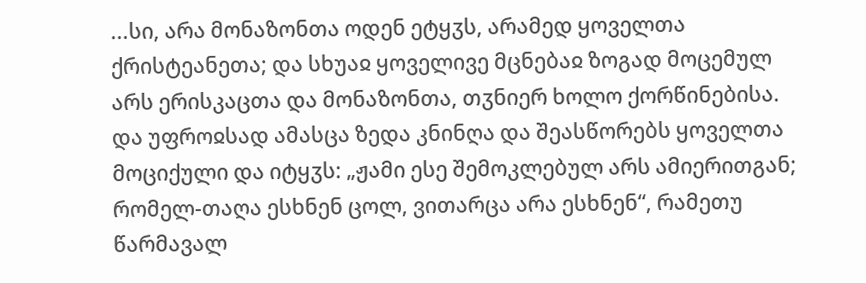...სი, არა მონაზონთა ოდენ ეტყჳს, არამედ ყოველთა ქრისტეანეთა; და სხუაჲ ყოველივე მცნებაჲ ზოგად მოცემულ არს ერისკაცთა და მონაზონთა, თჳნიერ ხოლო ქორწინებისა. და უფროჲსად ამასცა ზედა კნინღა და შეასწორებს ყოველთა მოციქული და იტყჳს: „ჟამი ესე შემოკლებულ არს ამიერითგან; რომელ-თაღა ესხნენ ცოლ, ვითარცა არა ესხნენ“, რამეთუ წარმავალ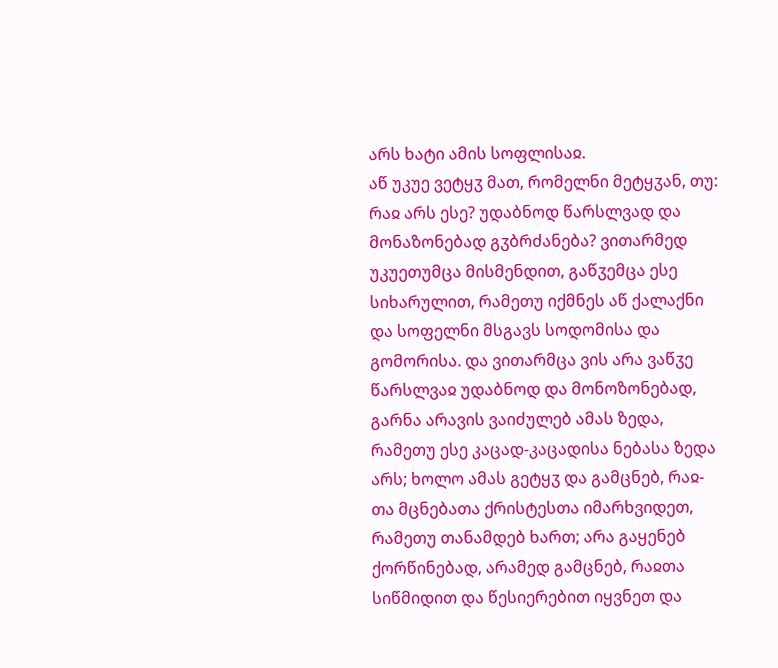არს ხატი ამის სოფლისაჲ.
აწ უკუე ვეტყჳ მათ, რომელნი მეტყჳან, თუ: რაჲ არს ესე? უდაბნოდ წარსლვად და მონაზონებად გჳბრძანება? ვითარმედ უკუეთუმცა მისმენდით, გაწჳემცა ესე სიხარულით, რამეთუ იქმნეს აწ ქალაქნი და სოფელნი მსგავს სოდომისა და გომორისა. და ვითარმცა ვის არა ვაწჳე წარსლვაჲ უდაბნოდ და მონოზონებად, გარნა არავის ვაიძულებ ამას ზედა, რამეთუ ესე კაცად-კაცადისა ნებასა ზედა არს; ხოლო ამას გეტყჳ და გამცნებ, რაჲ-თა მცნებათა ქრისტესთა იმარხვიდეთ, რამეთუ თანამდებ ხართ; არა გაყენებ ქორწინებად, არამედ გამცნებ, რაჲთა სიწმიდით და წესიერებით იყვნეთ და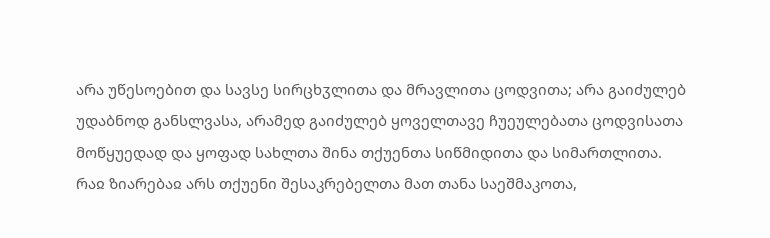არა უწესოებით და სავსე სირცხჳლითა და მრავლითა ცოდვითა; არა გაიძულებ უდაბნოდ განსლვასა, არამედ გაიძულებ ყოველთავე ჩუეულებათა ცოდვისათა მოწყუედად და ყოფად სახლთა შინა თქუენთა სიწმიდითა და სიმართლითა. რაჲ ზიარებაჲ არს თქუენი შესაკრებელთა მათ თანა საეშმაკოთა,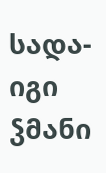სადა-იგი ჴმანი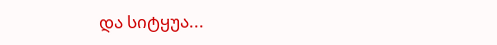და სიტყუა...